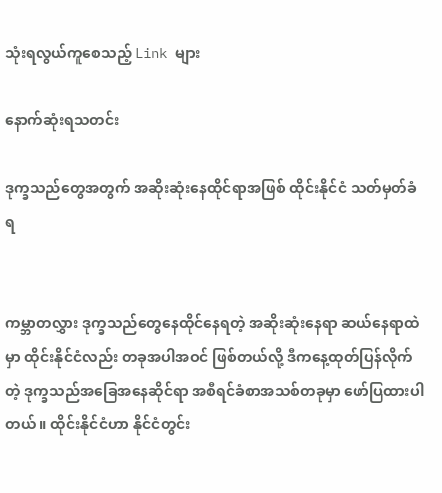သုံးရလွယ်ကူစေသည့် Link များ

နောက်ဆုံးရသတင်း

ဒုက္ခသည်တွေအတွက် အဆိုးဆုံးနေထိုင်ရာအဖြစ် ထိုင်းနိုင်ငံ သတ်မှတ်ခံရ


ကမ္ဘာတလွှား ဒုက္ခသည်တွေနေထိုင်နေရတဲ့ အဆိုးဆုံးနေရာ ဆယ်နေရာထဲမှာ ထိုင်းနိုင်ငံလည်း တခုအပါအဝင် ဖြစ်တယ်လို့ ဒီကနေ့ထုတ်ပြန်လိုက်တဲ့ ဒုက္ခသည်အခြေအနေဆိုင်ရာ အစီရင်ခံစာအသစ်တခုမှာ ဖော်ပြထားပါတယ်။ ထိုင်းနိုင်ငံဟာ နိုင်ငံတွင်း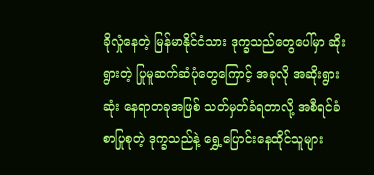ခိုလှုံနေတဲ့ မြန်မာနိုင်ငံသား ဒုက္ခသည်တွေပေါ်မှာ ဆိုးရွားတဲ့ ပြုမူဆက်ဆံပုံတွေကြောင့် အခုလို အဆိုးရွားဆုံး နေရာတခုအဖြစ် သတ်မှတ်ခံရတာလို့ အစီရင်ခံစာပြုစုတဲ့ ဒုက္ခသည်နဲ့ ရွှေ့ပြောင်းနေထိုင်သူများ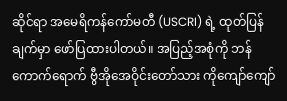ဆိုင်ရာ အမေရိကန်ကော်မတီ (USCRI) ရဲ့ ထုတ်ပြန်ချက်မှာ ဖော်ပြထားပါတယ်။ အပြည့်အစုံကို ဘန်ကောက်ရောက် ဗွီအိုအေဝိုင်းတော်သား ကိုကျော်ကျော်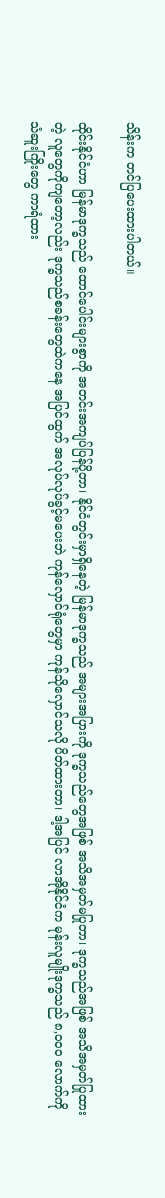သိန်းက တင်ပြပေးထားပါတယ်။

ထိုင်းနိုင်ငံဟာ မြန်မာဒုက္ခသည် ထောင်ပေါင်းများစွာကို အတင်းအကျပ်ပြန်ပို့တာ၊ နိုင်ငံတွင်းမှာရှိနေတဲ့ မြန်မာဒုက္ခသည် အများအပြားကို ဒုက္ခသည်တွေအဖြစ် အသိအမှတ်မပြုတာ၊ ဒုက္ခသည်အဖြစ် အသိအမှတ်ပြုထားတဲ့ လူတွေကိုကျတော့လည်း ဒုက္ခသည်စခန်းတွေထဲကနေ အပြင်ထွက် အလုပ်လုပ်ခွင့်မပေးဘဲ ကုန်လှောင်ရုံတွေမှာ ကုန်သိုလှောင်သလို ပိတ်ထားတာ၊ ဒါ့အပြင် လာအိုနိုင်ငံက မုန်းလူမျိုးဒုက္ခသည် ၈,၀၀၀ လောက်ကို သံဆူးကြိုးတွေ ကာရံထား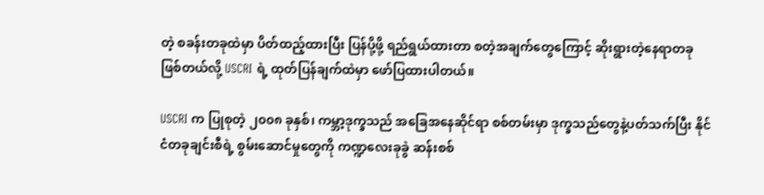တဲ့ စခန်းတခုထဲမှာ ပိတ်ထည့်ထားပြီး ပြန်ပို့ဖို့ ရည်ရွယ်ထားတာ စတဲ့အချက်တွေကြောင့် ဆိုးရွားတဲ့နေရာတခုဖြစ်တယ်လို့ USCRI ရဲ့ ထုတ်ပြန်ချက်ထဲမှာ ဖော်ပြထားပါတယ်။

USCRI က ပြုစုတဲ့ ၂၀၀၈ ခုနှစ်၊ ကမ္ဘာ့ဒုက္ခသည် အခြေအနေဆိုင်ရာ စစ်တမ်းမှာ ဒုက္ခသည်တွေနဲ့ပတ်သက်ပြီး နိုင်ငံတခုချင်းစီရဲ့ စွမ်းဆောင်မှုတွေကို ကဏ္ဍလေးခုခွဲ ဆန်းစစ်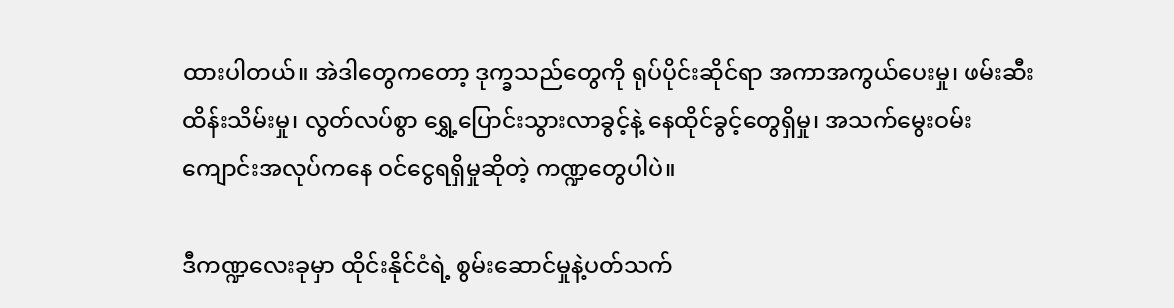ထားပါတယ်။ အဲဒါတွေကတော့ ဒုက္ခသည်တွေကို ရုပ်ပိုင်းဆိုင်ရာ အကာအကွယ်ပေးမှု၊ ဖမ်းဆီးထိန်းသိမ်းမှု၊ လွတ်လပ်စွာ ရွှေ့ပြောင်းသွားလာခွင့်နဲ့ နေထိုင်ခွင့်တွေရှိမှု၊ အသက်မွေးဝမ်းကျောင်းအလုပ်ကနေ ဝင်ငွေရရှိမှုဆိုတဲ့ ကဏ္ဍတွေပါပဲ။

ဒီကဏ္ဍလေးခုမှာ ထိုင်းနိုင်ငံရဲ့ စွမ်းဆောင်မှုနဲ့ပတ်သက်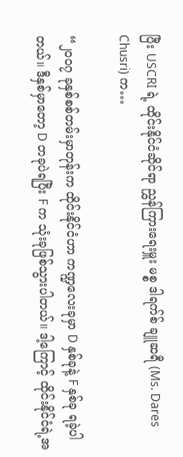ပြီး USCRI ရဲ့ ထိုင်းနိုင်ငံဆိုင်ရာ ညွှန်ကြားရေးမှူး မစ္စ ဒါရက်စ် ချူဆရီ (Ms. Dares Chusri) က…

“၂၀၀၇ ခုနှစ်စစ်တမ်းမှာတုန်းက ထိုင်းနိုင်ငံဟာ ကဏ္ဍလေးခုမှာ D နှစ်ခုနဲ့ F နှစ်ခု ရခဲ့ပါတယ်။ ဒီနှစ်မှာတော့ D တခုပဲရပြီး F က သုံးခုဖြစ်သွားပါတယ်။ ဒါ့ကြောင့် ထိုင်းနိုင်ငံရဲ့အ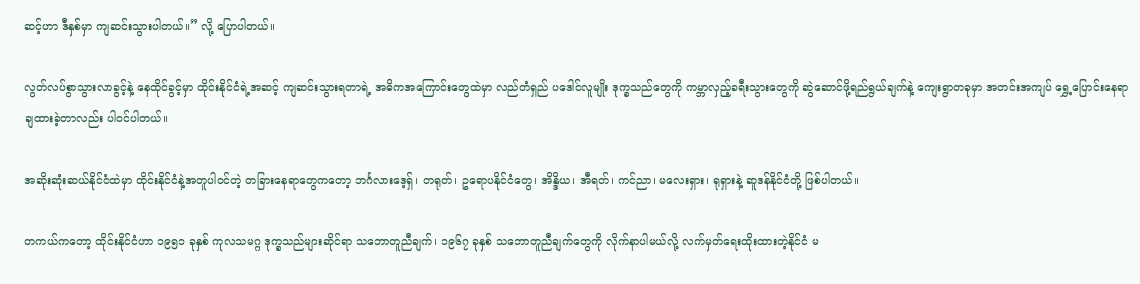ဆင့်ဟာ ဒီနှစ်မှာ ကျဆင်းသွားပါတယ်။” လို့ ပြောပါတယ်။

လွတ်လပ်စွာသွားလာခွင့်နဲ့ နေထိုင်ခွင့်မှာ ထိုင်းနိုင်ငံရဲ့အဆင့် ကျဆင်းသွားရတာရဲ့ အဓိကအကြောင်းတွေထဲမှာ လည်တံရှည် ပဒေါင်လူမျိုး ဒုက္ခသည်တွေကို ကမ္ဘာလှည့်ခရီးသွားတွေကို ဆွဲဆောင်ဖို့ရည်ရွယ်ချက်နဲ့ ကျေးရွာတခုမှာ အတင်းအကျပ် ရွှေ့ပြောင်းနေရာချထားခဲ့တာလည်း ပါဝင်ပါတယ်။

အဆိုးဆုံးဆယ်နိုင်ငံထဲမှာ ထိုင်းနိုင်ငံနဲ့အတူပါဝင်တဲ့ တခြားနေရာတွေကတော့ ဘင်္ဂလားဒေ့ရှ်၊ တရုတ်၊ ဥရောပနိုင်ငံတွေ၊ အိန္ဒိယ၊ အီရတ်၊ ကင်ညာ၊ မလေးရှား၊ ရုရှားနဲ့ ဆူဒန်နိုင်ငံတို့ ဖြစ်ပါတယ်။

တကယ်ကတော့ ထိုင်းနိုင်ငံဟာ ၁၉၅၁ ခုနှစ် ကုလသမဂ္ဂ ဒုက္ခသည်များဆိုင်ရာ သဘောတူညီချက်၊ ၁၉၆၇ ခုနှစ် သဘောတူညီချက်တွေကို လိုက်နာပါမယ်လို့ လက်မှတ်ရေးထိုးထားတဲ့နိုင်ငံ မ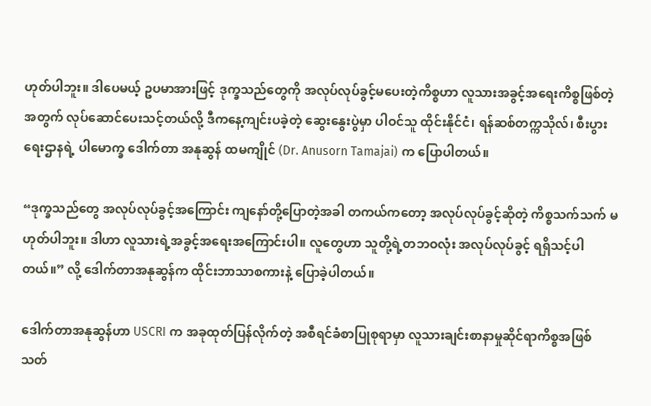ဟုတ်ပါဘူး။ ဒါပေမယ့် ဥပမာအားဖြင့် ဒုက္ခသည်တွေကို အလုပ်လုပ်ခွင့်မပေးတဲ့ကိစ္စဟာ လူသားအခွင့်အရေးကိစ္စဖြစ်တဲ့အတွက် လုပ်ဆောင်ပေးသင့်တယ်လို့ ဒီကနေ့ကျင်းပခဲ့တဲ့ ဆွေးနွေးပွဲမှာ ပါဝင်သူ ထိုင်းနိုင်ငံ၊ ရန်ဆစ်တက္ကသိုလ်၊ စီးပွားရေးဌာနရဲ့ ပါမောက္ခ ဒေါက်တာ အနုဆွန် ထမကျိုင် (Dr. Anusorn Tamajai) က ပြောပါတယ်။

“ဒုက္ခသည်တွေ အလုပ်လုပ်ခွင့်အကြောင်း ကျနော်တို့ပြောတဲ့အခါ တကယ်ကတော့ အလုပ်လုပ်ခွင့်ဆိုတဲ့ ကိစ္စသက်သက် မဟုတ်ပါဘူး။ ဒါဟာ လူသားရဲ့အခွင့်အရေးအကြောင်းပါ။ လူတွေဟာ သူတို့ရဲ့တဘဝလုံး အလုပ်လုပ်ခွင့် ရရှိသင့်ပါတယ်။” လို့ ဒေါက်တာအနုဆွန်က ထိုင်းဘာသာစကားနဲ့ ပြောခဲ့ပါတယ်။

ဒေါက်တာအနုဆွန်ဟာ USCRI က အခုထုတ်ပြန်လိုက်တဲ့ အစီရင်ခံစာပြုစုရာမှာ လူသားချင်းစာနာမှုဆိုင်ရာကိစ္စအဖြစ် သတ်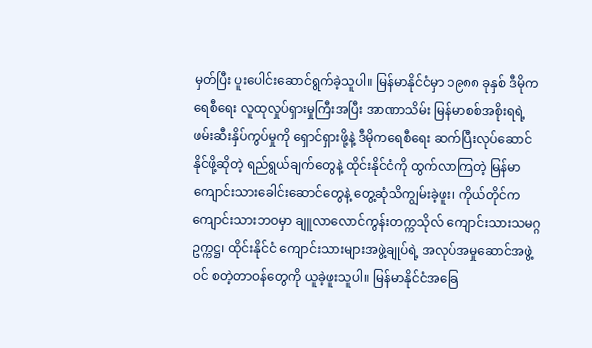မှတ်ပြီး ပူးပေါင်းဆောင်ရွက်ခဲ့သူပါ။ မြန်မာနိုင်ငံမှာ ၁၉၈၈ ခုနှစ် ဒီမိုကရေစီရေး လူထုလှုပ်ရှားမှုကြီးအပြီး အာဏာသိမ်း မြန်မာစစ်အစိုးရရဲ့ ဖမ်းဆီးနှိပ်ကွပ်မှုကို ရှောင်ရှားဖို့နဲ့ ဒီမိုကရေစီရေး ဆက်ပြီးလုပ်ဆောင်နိုင်ဖို့ဆိုတဲ့ ရည်ရွယ်ချက်တွေနဲ့ ထိုင်းနိုင်ငံကို ထွက်လာကြတဲ့ မြန်မာကျောင်းသားခေါင်းဆောင်တွေနဲ့ တွေ့ဆုံသိကျွမ်းခဲ့ဖူး၊ ကိုယ်တိုင်က ကျောင်းသားဘဝမှာ ချူလာလောင်ကွန်းတက္ကသိုလ် ကျောင်းသားသမဂ္ဂဥက္ကဋ္ဌ၊ ထိုင်းနိုင်ငံ ကျောင်းသားများအဖွဲ့ချုပ်ရဲ့ အလုပ်အမှုဆောင်အဖွဲ့ဝင် စတဲ့တာဝန်တွေကို ယူခဲ့ဖူးသူပါ။ မြန်မာနိုင်ငံအခြေ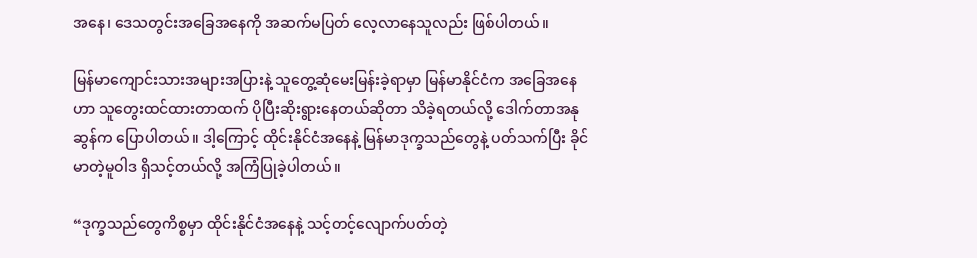အနေ၊ ဒေသတွင်းအခြေအနေကို အဆက်မပြတ် လေ့လာနေသူလည်း ဖြစ်ပါတယ်။

မြန်မာကျောင်းသားအများအပြားနဲ့ သူတွေ့ဆုံမေးမြန်းခဲ့ရာမှာ မြန်မာနိုင်ငံက အခြေအနေဟာ သူတွေးထင်ထားတာထက် ပိုပြီးဆိုးရွားနေတယ်ဆိုတာ သိခဲ့ရတယ်လို့ ဒေါက်တာအနုဆွန်က ပြောပါတယ်။ ဒါ့ကြောင့် ထိုင်းနိုင်ငံအနေနဲ့ မြန်မာဒုက္ခသည်တွေနဲ့ ပတ်သက်ပြီး ခိုင်မာတဲ့မူဝါဒ ရှိသင့်တယ်လို့ အကြံပြုခဲ့ပါတယ်။

“ဒုက္ခသည်တွေကိစ္စမှာ ထိုင်းနိုင်ငံအနေနဲ့ သင့်တင့်လျောက်ပတ်တဲ့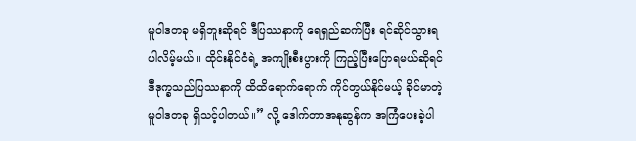မူဝါဒတခု မရှိဘူးဆိုရင် ဒီပြဿနာကို ရေရှည်ဆက်ပြီး ရင်ဆိုင်သွားရပါလိမ့်မယ်။ ထိုင်းနိုင်ငံရဲ့ အကျိုးစီးပွားကို ကြည့်ပြီးပြောရမယ်ဆိုရင် ဒီဒုက္ခသည်ပြဿနာကို ထိထိရောက်ရောက် ကိုင်တွယ်နိုင်မယ့် ခိုင်မာတဲ့မူဝါဒတခု ရှိသင့်ပါတယ်။” လို့ ဒေါက်တာအနုဆွန်က အကြံပေးခဲ့ပါ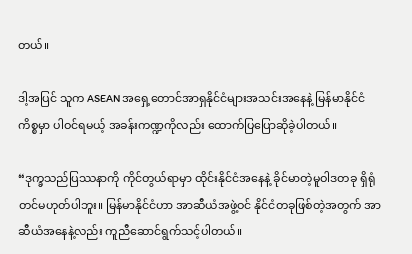တယ်။

ဒါ့အပြင် သူက ASEAN အရှေ့တောင်အာရှနိုင်ငံများအသင်းအနေနဲ့ မြန်မာနိုင်ငံကိစ္စမှာ ပါဝင်ရမယ့် အခန်းကဏ္ဍကိုလည်း ထောက်ပြပြောဆိုခဲ့ပါတယ်။

“ဒုက္ခသည်ပြဿနာကို ကိုင်တွယ်ရာမှာ ထိုင်းနိုင်ငံအနေနဲ့ ခိုင်မာတဲ့မူဝါဒတခု ရှိရုံတင်မဟုတ်ပါဘူး။ မြန်မာနိုင်ငံဟာ အာဆီယံအဖွဲ့ဝင် နိုင်ငံတခုဖြစ်တဲ့အတွက် အာဆီယံအနေနဲ့လည်း ကူညီဆောင်ရွက်သင့်ပါတယ်။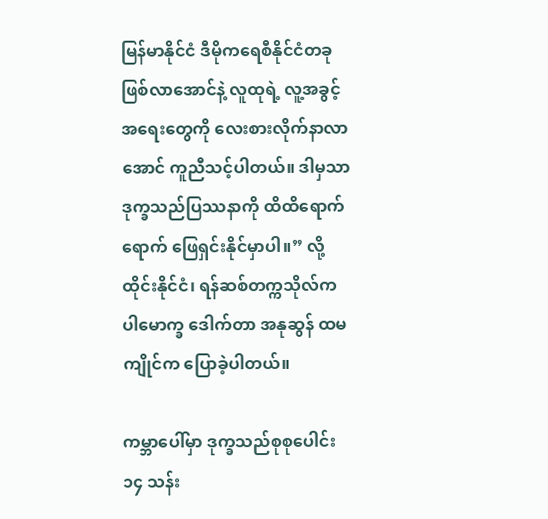မြန်မာနိုင်ငံ ဒီမိုကရေစီနိုင်ငံတခု ဖြစ်လာအောင်နဲ့ လူထုရဲ့ လူ့အခွင့်အရေးတွေကို လေးစားလိုက်နာလာအောင် ကူညီသင့်ပါတယ်။ ဒါမှသာ ဒုက္ခသည်ပြဿနာကို ထိထိရောက်ရောက် ဖြေရှင်းနိုင်မှာပါ။” လို့ ထိုင်းနိုင်ငံ၊ ရန်ဆစ်တက္ကသိုလ်က ပါမောက္ခ ဒေါက်တာ အနုဆွန် ထမကျိုင်က ပြောခဲ့ပါတယ်။

ကမ္ဘာပေါ်မှာ ဒုက္ခသည်စုစုပေါင်း ၁၄ သန်း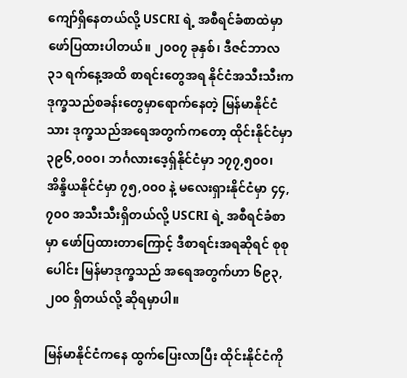ကျော်ရှိနေတယ်လို့ USCRI ရဲ့ အစီရင်ခံစာထဲမှာ ဖော်ပြထားပါတယ်။ ၂၀၀၇ ခုနှစ်၊ ဒီဇင်ဘာလ ၃၁ ရက်နေ့အထိ စာရင်းတွေအရ နိုင်ငံအသီးသီးက ဒုက္ခသည်စခန်းတွေမှာရောက်နေတဲ့ မြန်မာနိုင်ငံသား ဒုက္ခသည်အရေအတွက်ကတော့ ထိုင်းနိုင်ငံမှာ ၃၉၆,၀၀၀၊ ဘင်္ဂလားဒေ့ရှ်နိုင်ငံမှာ ၁၇၇,၅၀၀၊ အိန္ဒိယနိုင်ငံမှာ ၇၅,၀၀၀ နဲ့ မလေးရှားနိုင်ငံမှာ ၄၄,၇၀၀ အသီးသီးရှိတယ်လို့ USCRI ရဲ့ အစီရင်ခံစာမှာ ဖော်ပြထားတာကြောင့် ဒီစာရင်းအရဆိုရင် စုစုပေါင်း မြန်မာဒုက္ခသည် အရေအတွက်ဟာ ၆၉၃,၂၀၀ ရှိတယ်လို့ ဆိုရမှာပါ။

မြန်မာနိုင်ငံကနေ ထွက်ပြေးလာပြီး ထိုင်းနိုင်ငံကို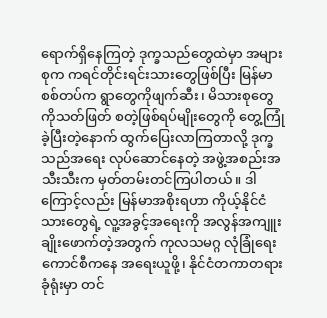ရောက်ရှိနေကြတဲ့ ဒုက္ခသည်တွေထဲမှာ အများစုက ကရင်တိုင်းရင်းသားတွေဖြစ်ပြီး မြန်မာစစ်တပ်က ရွာတွေကိုဖျက်ဆီး၊ မိသားစုတွေကိုသတ်ဖြတ် စတဲ့ဖြစ်ရပ်မျိုးတွေကို တွေ့ကြုံခဲ့ပြီးတဲ့နောက် ထွက်ပြေးလာကြတာလို့ ဒုက္ခသည်အရေး လုပ်ဆောင်နေတဲ့ အဖွဲ့အစည်းအသီးသီးက မှတ်တမ်းတင်ကြပါတယ်။ ဒါကြောင့်လည်း မြန်မာအစိုးရဟာ ကိုယ့်နိုင်ငံသားတွေရဲ့ လူ့အခွင့်အရေးကို အလွန်အကျူး ချိုးဖောက်တဲ့အတွက် ကုလသမဂ္ဂ လုံခြုံရေးကောင်စီကနေ အရေးယူဖို့၊ နိုင်ငံတကာတရားခုံရုံးမှာ တင်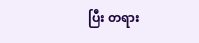ပြီး တရား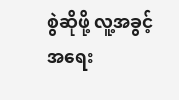စွဲဆိုဖို့ လူ့အခွင့်အရေး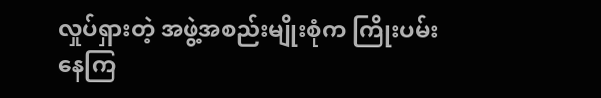လှုပ်ရှားတဲ့ အဖွဲ့အစည်းမျိုးစုံက ကြိုးပမ်းနေကြ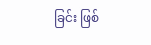ခြင်း ဖြစ်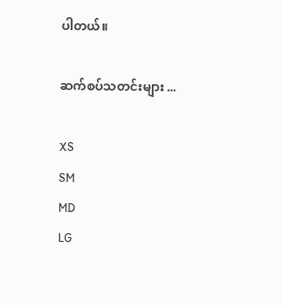ပါတယ်။

ဆက်စပ်သတင်းများ ...

XS
SM
MD
LG